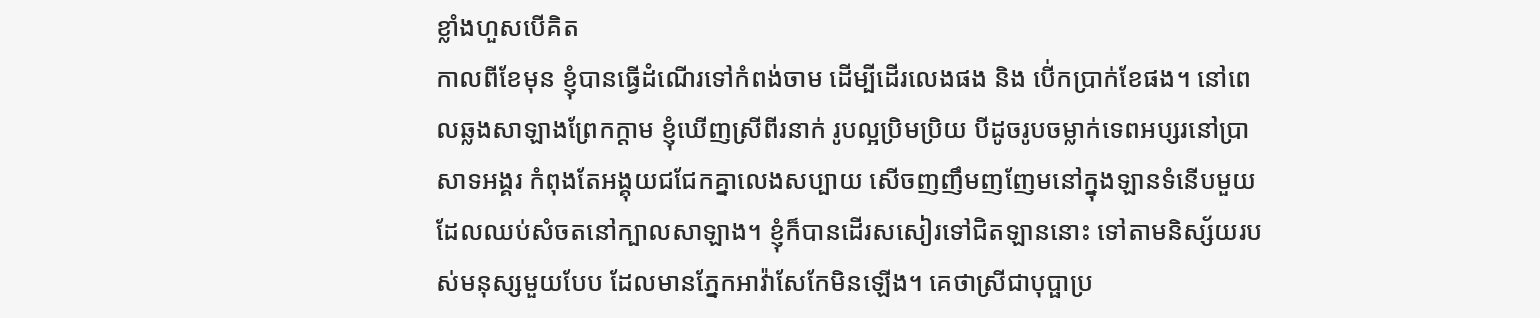ខ្លាំងហួសបើគិត
កាលពីខែមុន ខ្ញុំបានធ្វើដំណើរទៅកំពង់ចាម ដើម្បីដើរលេងផង និង បើ់កប្រាក់ខែផង។ នៅពេលឆ្លងសាឡាងព្រែកក្តាម ខ្ញុំឃើញស្រីពីរនាក់ រូបល្អប្រិមប្រិយ បីដូចរូបចម្លាក់ទេពអប្សរនៅប្រាសាទអង្គរ កំពុងតែអង្គុយជជែកគ្នាលេងសប្បាយ សើចញញឹមញញែមនៅក្នុងឡានទំនើបមួយ ដែលឈប់សំចតនៅក្បាលសាឡាង។ ខ្ញុំក៏បានដើរសសៀរទៅជិតឡាននោះ ទៅតាមនិស្ស័យរបស់មនុស្សមួយបែប ដែលមានភ្នែកអាវ៉ាសែកែមិនឡើង។ គេថាស្រីជាបុប្ផាប្រ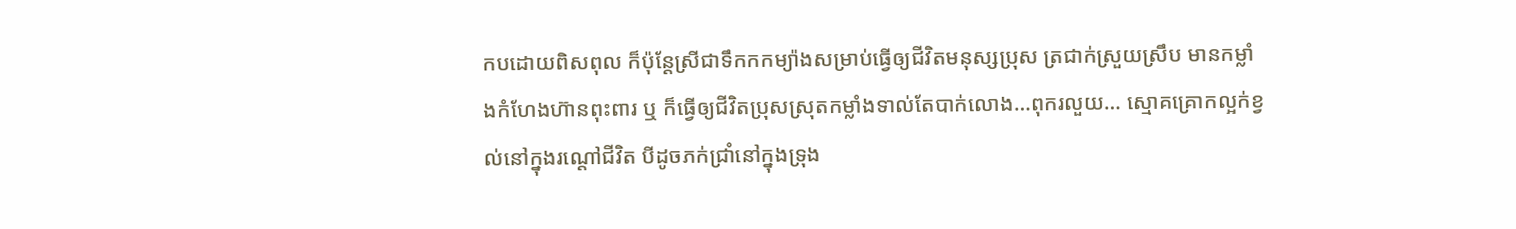កបដោយពិសពុល ក៏ប៉ុន្តែស្រីជាទឹកកកម្យ៉ាងសម្រាប់ធ្វើឲ្យជីវិតមនុស្សប្រុស ត្រជាក់ស្រួយស្រឹប មានកម្លាំងកំហែងហ៊ានពុះពារ ឬ ក៏ធ្វើឲ្យជីវិតប្រុសស្រុតកម្លាំងទាល់តែបាក់លោង…ពុករលួយ… ស្មោគគ្រោកល្អក់ខ្វល់នៅក្នុងរណ្តៅជីវិត បីដូចភក់ជ្រាំនៅក្នុងទ្រុង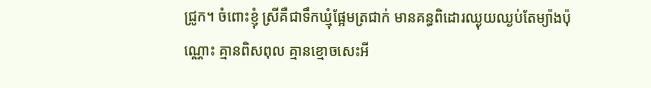ជ្រូក។ ចំពោះខ្ញុំ ស្រីគឺជាទឹកឃ្មុំផ្អែមត្រជាក់ មានគន្ធពិដោរឈ្ងុយឈ្ងប់តែម្យ៉ាងប៉ុណ្ណោះ គ្មានពិសពុល គ្មានខ្មោចសេះអី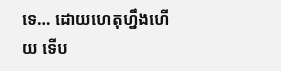ទេ… ដោយហេតុហ្នឹងហើយ ទើប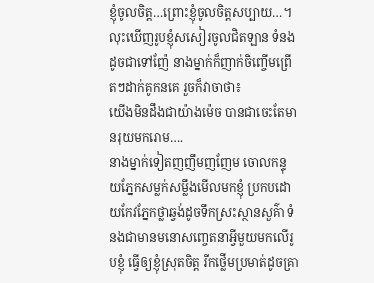ខ្ញុំចូលចិត្ត…ព្រោះខ្ញុំចូលចិត្តសប្បាយ…។ លុះឃើញរូបខ្ញុំសសៀរចូលជិតឡាន ទំនងដូចជាទៅញ៉ែ នាងម្នាក់ក៏ញាក់ចិញ្ចើមព្រើតៗដាក់គូកនគេ រួចក៏វាចាថា៖
យើងមិនដឹងជាយ៉ាងម៉េច បានជាចេះតែមានរុយមករោម….
នាងម្នាក់ទៀតញញឹមញញែម ចោលកន្ទុយភ្នែកសម្លក់សម្លឹងមើលមកខ្ញុំ ប្រកបដោយកែវភ្នែកថ្លាឆ្វង់ដូចទឹកស្រះស្ថានសួគ៌ា ទំនងជាមានមនោសញ្ចេតនាអ្វីមួយមកលើរូបខ្ញុំ ធ្វើឲ្យខ្ញុំស្រុតចិត្ត រីកថ្លើមប្រមាត់ដូចគ្រា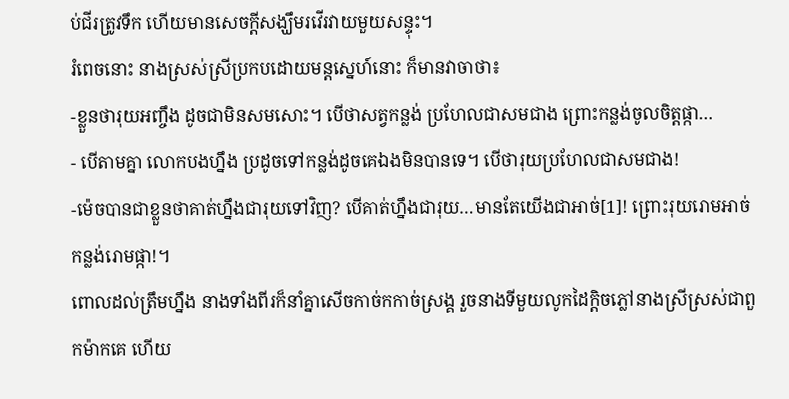ប់ជីរត្រូវទឹក ហើយមានសេចក្តីសង្ឃឹមរវើរវាយមួយសន្ទុះ។
រំពេចនោះ នាងស្រស់ស្រីប្រកបដោយមន្តស្នេហ៍នោះ ក៏មានវាចាថា៖
-ខ្លួនថារុយអញ្ចឹង ដូចជាមិនសមសោះ។ បើថាសត្វកន្លង់ ប្រហែលជាសមជាង ព្រោះកន្លង់ចូលចិត្តផ្កា…
- បើតាមគ្នា លោកបងហ្នឹង ប្រដូចទៅកន្លង់ដូចគេឯងមិនបានទេ។ បើថារុយប្រហែលជាសមជាង!
-ម៉េចបានជាខ្លួនថាគាត់ហ្នឹងជារុយទៅវិញ? បើគាត់ហ្នឹងជារុយ…មានតែយើងជាអាច់[1]! ព្រោះរុយរោមអាច់ កន្លង់រោមផ្កា!។
ពោលដល់ត្រឹមហ្នឹង នាងទាំងពីរក៏នាំគ្នាសើចកាច់កកាច់ស្រង្គ រួចនាងទីមួយលូកដៃក្តិចភ្លៅនាងស្រីស្រស់ជាពួកម៉ាកគេ ហើយ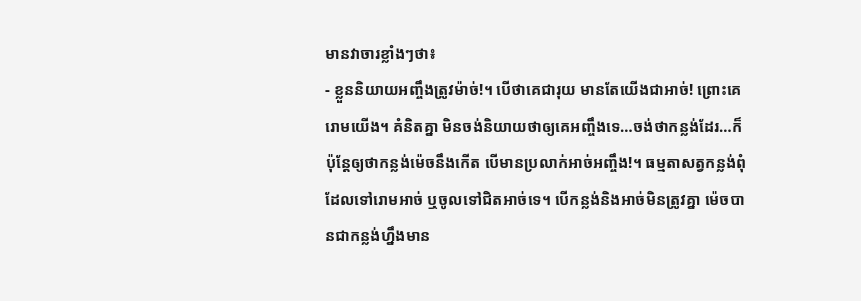មានវាចារខ្លាំងៗថា៖
- ខ្លួននិយាយអញ្ចឹងត្រូវម៉ាច់!។ បើថាគេជារុយ មានតែយើងជាអាច់! ព្រោះគេរោមយើង។ គំនិតគ្នា មិនចង់និយាយថាឲ្យគេអញ្ចឹងទេ…ចង់ថាកន្លង់ដែរ…ក៏ប៉ុន្តែឲ្យថាកន្លង់ម៉េចនឹងកើត បើមានប្រលាក់អាច់អញ្ចឹង!។ ធម្មតាសត្វកន្លង់ពុំដែលទៅរោមអាច់ ឬចូលទៅជិតអាច់ទេ។ បើកន្លង់និងអាច់មិនត្រូវគ្នា ម៉េចបានជាកន្លង់ហ្នឹងមាន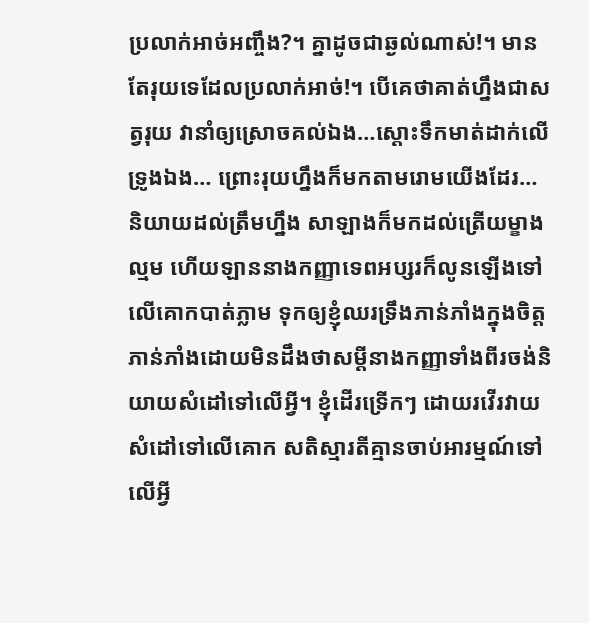ប្រលាក់អាច់អញ្ចឹង?។ គ្នាដូចជាឆ្ងល់ណាស់!។ មានតែរុយទេដែលប្រលាក់អាច់!។ បើគេថាគាត់ហ្នឹងជាសត្វរុយ វានាំឲ្យស្រោចគល់ឯង…ស្តោះទឹកមាត់ដាក់លើទ្រូងឯង… ព្រោះរុយហ្នឹងក៏មកតាមរោមយើងដែរ…
និយាយដល់ត្រឹមហ្នឹង សាឡាងក៏មកដល់ត្រើយម្ខាងល្មម ហើយឡាននាងកញ្ញាទេពអប្សរក៏លូនឡើងទៅលើគោកបាត់ភ្លាម ទុកឲ្យខ្ញុំឈរទ្រឹងភាន់ភាំងក្នុងចិត្ត ភាន់ភាំងដោយមិនដឹងថាសម្តីនាងកញ្ញាទាំងពីរចង់និយាយសំដៅទៅលើអ្វី។ ខ្ញុំដើរទ្រើកៗ ដោយរវើរវាយ សំដៅទៅលើគោក សតិស្មារតីគ្មានចាប់អារម្មណ៍ទៅលើអ្វី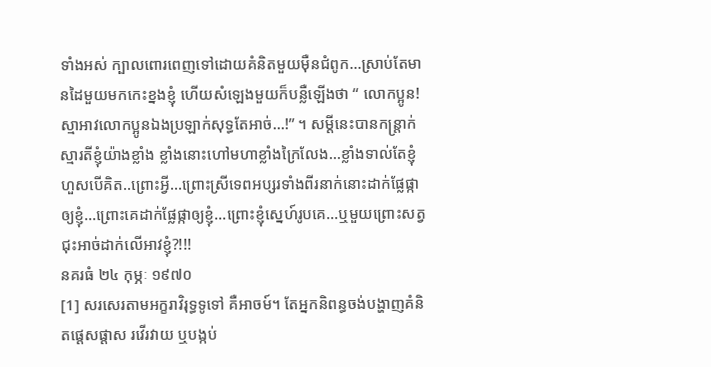ទាំងអស់ ក្បាលពោរពេញទៅដោយគំនិតមួយម៉ឺនជំពូក…ស្រាប់តែមានដៃមួយមកកេះខ្នងខ្ញុំ ហើយសំឡេងមួយក៏បន្លឺឡើងថា “ លោកប្អូន!ស្មាអាវលោកប្អូនឯងប្រឡាក់សុទ្ធតែអាច់…!” ។ សម្តីនេះបានកន្ត្រាក់ស្មារតីខ្ញុំយ៉ាងខ្លាំង ខ្លាំងនោះហៅមហាខ្លាំងក្រៃលែង…ខ្លាំងទាល់តែខ្ញុំហួសបើគិត..ព្រោះអ្វី…ព្រោះស្រីទេពអប្សរទាំងពីរនាក់នោះដាក់ផ្លែផ្កាឲ្យខ្ញុំ…ព្រោះគេដាក់ផ្លែផ្កាឲ្យខ្ញុំ…ព្រោះខ្ញុំស្នេហ៍រូបគេ…ឬមួយព្រោះសត្វជុះអាច់ដាក់លើអាវខ្ញុំ?!!!
នគរធំ ២៤ កុម្ភៈ ១៩៧០
[1] សរសេរតាមអក្ខរាវិរុទ្ធទូទៅ គឺអាចម៍។ តែអ្នកនិពន្ធចង់បង្ហាញគំនិតផ្តេសផ្តាស រវើរវាយ ឬបង្កប់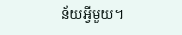ន័យអ្វីមួយ។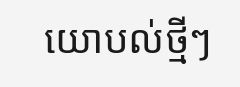យោបល់ថ្មីៗ